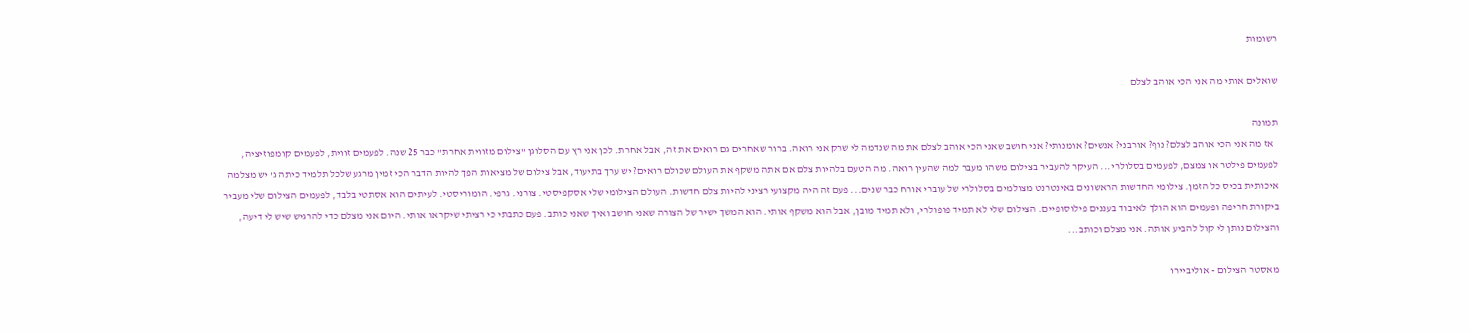רשומות

שואלים אותי מה אני הכי אוהב לצלם

תמונה
  אז מה אני הכי אוהב לצלם? נוף? אורבני? אנשים? אומנותי? אני חושב שאני הכי אוהב לצלם את מה שנדמה לי שרק אני רואה. ברור שאחרים גם רואים את זה, אבל אחרת. לכן אני רץ עם הסלוגן "צילום מזווית אחרת" כבר 25 שנה. לפעמים זווית, לפעמים קומפוזיציה, לפעמים פילטר או צמצם, לפעמים בסלולרי... העיקר להעביר בצילום משהו מעבר למה שהעין רואה. מה הטעם בלהיות צלם אם אתה משקף את העולם שכולם רואים? יש ערך בתיעוד, אבל צילום של מציאות הפך להיות הדבר הכי זמין מרגע שלכל תלמיד כיתה ג' יש מצלמה איכותית בכיס כל הזמן. צילומי החדשות הראשונים באינטרנט מצולמים בסלולרי של עוברי אורח כבר שנים... פעם זה היה מקצועי רציני להיות צלם חדשות. העולם הצילומי שלי אסקפיסטי. צורני. גרפי. הומוריסטי. לעיתים הוא אסתטי בלבד, לפעמים הצילום שלי מעביר ביקורת חריפה ופעמים הוא הולך לאיבוד בעננים פילוסופיים. הצילום שלי לא תמיד פופולרי, ולא תמיד מובן, אבל הוא משקף אותי. הוא המשך ישיר של הצורה שאני חושב ואיך שאני כותב. פעם כתבתי כי רציתי שיקראו אותי. היום אני מצלם כדי להרגיש שיש לי דיעה, והצילום נותן לי קול להביע אותה. אני מצלם וכותב...

מאסטר הצילום - אוליביירו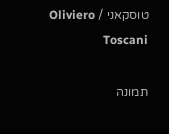טוסקאני / Oliviero Toscani

תמונה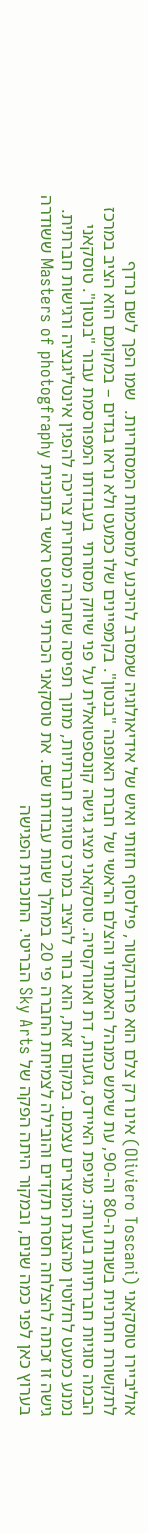אוליביירו טוסקאני (Oliviero Toscani) אינו רק צלם הוא פרובוקטור, פילוסוף חזותי ואיש של אידיאולוגיה שמסרב להיכנע למוסכמות המסחריות.  שמו הפך לשם נרדף לתקשורת חתרנית בשנות ה-80 וה-90, עת שימש כמנהל האמנותי והצלם הראשי של חברת האופנה "בנטון". בקמפיינים שלו כמעט ולא נראו בגדים – במקומם הוא הציב במרכז הבמה סוגיות חברתיות בוערות: מגיפת האיידס, גזענות, דת ואנורקסיה. טוסקאני מציג גישה קונספטואלית על פני שיווק מסורתי  בעבודתו המפורסמת עבור "בנטון". טוסקאני נמנע כמעט לחלוטין מהצגת המוצרים עצמם. במקום זאת, הוא בחר להציב במרכז סוגיות חברתיות, מתוך תפיסה שחברה מסחרית צריכה להפגין אינטליגנציה ורגישות חברתית. גישה זו זכתה להצלחה חסרת תקדים והובילה לצמיחת החברה פי 20 במהלך שנות עבודתו שם. את טוסקאני הכרתי כשופט ראשי בתוכנית Masters of photogfraphy ששודרה בערוץ כאן לפני כמה שנים, ובמקור היתה הפקה של Sky Arts הבריטי. התוכנית הפגישה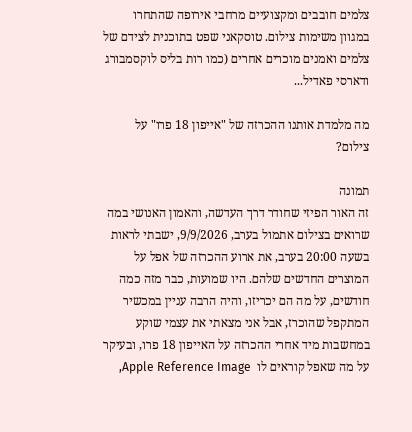צלמים חובבים ומקצועיים מרחבי אירופה שהתחרו במגוון משימות צילום. טוסקאני שפט בתוכנית לצידם של צלמים ואמנים מוכרים אחרים (כמו רות בליס לוקסמבורג ודארסי פאדיל...

מה מלמדת אותנו ההכרזה של "אייפון 18 פרו" על צילום?

תמונה
זה האור הפיזי שחודר דרך העדשה, והאמון האנושי במה שרואים בצילום אתמול בערב, 9/9/2026, ישבתי לראות בשעה 20:00 בערב, את ארוע ההכרזה של אפל על המוצרים החדשים שלהם. היו שמועות, כבר מזה כמה חודשים, על מה הם יכריזו, והיה הרבה עניין במכשיר המתקפל שהוכרז, אבל אני מצאתי את עצמי שוקע במחשבות מיד אחרי ההכרזה על האייפון 18 פרו, ובעיקר על מה שאפל קוראים לו  Apple Reference Image,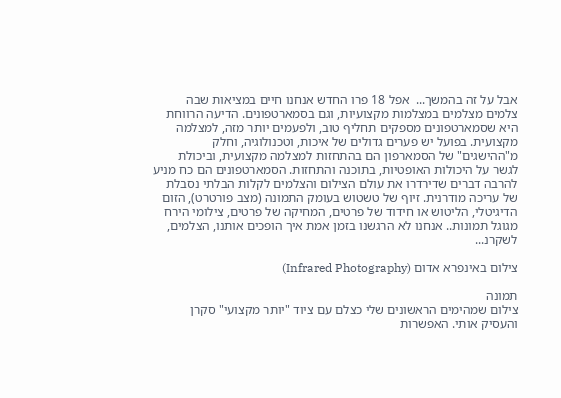אבל על זה בהמשך...  אפל 18 פרו החדש אנחנו חיים במציאות שבה צלמים מצלמים במצלמות מקצועיות, וגם בסמארטפונים. הדיעה הרווחת היא שסמארטפונים מספקים תחליף טוב, ולפעמים יותר מזה, למצלמה מקצועית. בפועל יש פערים גדולים של איכות, וטכנולוגיה, וחלק מ"ההישגים" של הסמארפון הם בהתחזות למצלמה מקצועית, וביכולת לגשר על היכולות האופטיות, בתוכנה והתחזות. הסמארטפונים הם כח מניע להרבה דברים שדירדרו את עולם הצילום והצלמים לקלות הבלתי נסבלת של עריכה מודרנית. זיוף של טשטוש בעומק התמונה (מצב פורטרט), הזום הדיגיטלי, הליטוש או חידוד של פרטים, המחיקה של פרטים, צילומי הירח מגוגל תמונות.. אנחנו לא הרגשנו בזמן אמת איך הופכים אותנו, הצלמים, לשקרנ...

צילום באינפרא אדום (Infrared Photography)

תמונה
צילום שמהימים הראשונים שלי כצלם עם ציוד "יותר מקצועי" סקרן והעסיק אותי. האפשרות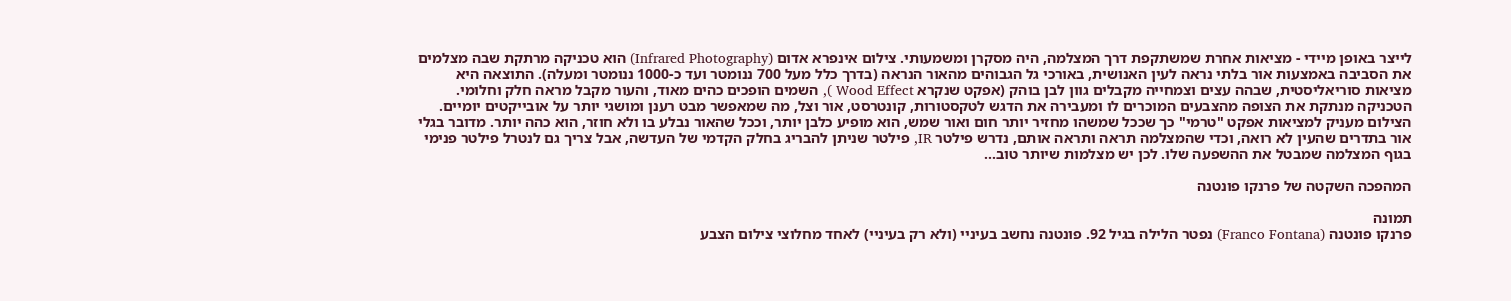לייצר באופן מיידי - מציאות אחרת שמשתקפת דרך המצלמה, היה מסקרן ומשמעותי. צילום אינפרא אדום (Infrared Photography) הוא טכניקה מרתקת שבה מצלמים את הסביבה באמצעות אור בלתי נראה לעין האנושית, באורכי גל הגבוהים מהאור הנראה (בדרך כלל מעל 700 ננומטר ועד כ-1000 ננומטר ומעלה). התוצאה היא מציאות סוריאליסטית, שבהה עצים וצמחייה מקבלים גוון לבן בוהק (אפקט שנקרא Wood Effect ), השמים הופכים כהים מאוד, והעור מקבל מראה חלק וחלומי. הטכניקה מנתקת את הצופה מהצבעים המוכרים לו ומעבירה את הדגש לטקסטורות, קונטרסט, אור וצל, מה שמאפשר מבט רענן ומושגי יותר על אובייקטים יומיים. הצילום מעניק למציאות אפקט "טרמי" כך שככל שמשהו מחזיר יותר חום ואור שמש, הוא מופיע כלבן יותר, וככל שהאור נבלע בו ולא חוזר, הוא כהה יותר. מדובר בגלי אור בתדרים שהעין לא רואה, וכדי שהמצלמה תראה ותראה אותם, נדרש פילטר IR, פילטר שניתן להבריג בחלק הקדמי של העדשה, אבל צריך גם לנטרל פילטר פנימי בגוף המצלמה שמבטל את ההשפעה שלו. לכן יש מצלמות שיותר טוב...

המהפכה השקטה של פרנקו פונטנה

תמונה
פרנקו פונטנה (Franco Fontana) נפטר הלילה בגיל 92. פונטנה נחשב בעיניי (ולא רק בעיניי) לאחד מחלוצי צילום הצבע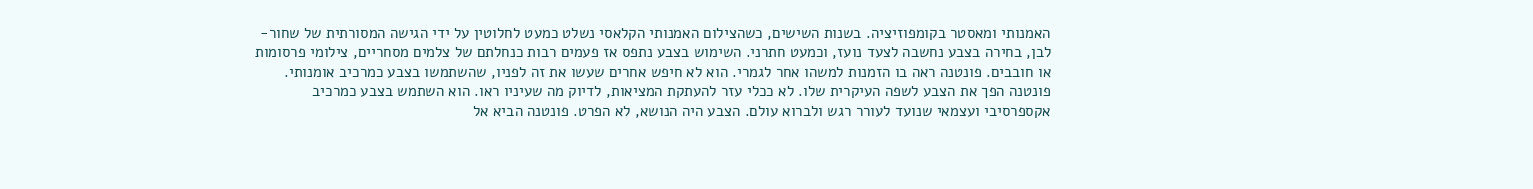האמנותי ומאסטר בקומפוזיציה. בשנות השישים, כשהצילום האמנותי הקלאסי נשלט כמעט לחלוטין על ידי הגישה המסורתית של שחור-לבן, בחירה בצבע נחשבה לצעד נועז, וכמעט חתרני. השימוש בצבע נתפס אז פעמים רבות כנחלתם של צלמים מסחריים, צילומי פרסומות או חובבים. פונטנה ראה בו הזמנות למשהו אחר לגמרי. הוא לא חיפש אחרים שעשו את זה לפניו, שהשתמשו בצבע כמרכיב אומנותי. פונטנה הפך את הצבע לשפה העיקרית שלו. לא ככלי עזר להעתקת המציאות, לדיוק מה שעיניו ראו. הוא השתמש בצבע כמרכיב אקספרסיבי ועצמאי שנועד לעורר רגש ולברוא עולם. הצבע היה הנושא, לא הפרט. פונטנה הביא אל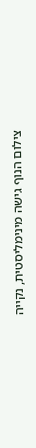צילום הנוף גישה מינימליסטית, נקייה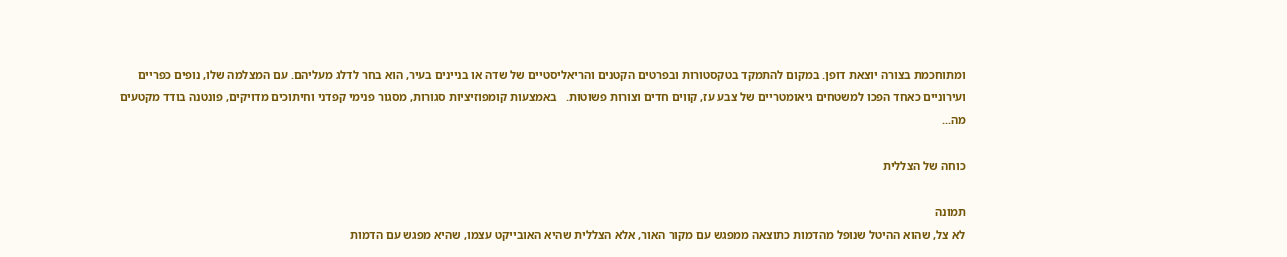ומתוחכמת בצורה יוצאת דופן. במקום להתמקד בטקסטורות ובפרטים הקטנים והריאליסטיים של שדה או בניינים בעיר, הוא בחר לדלג מעליהם. עם המצלמה שלו, נופים כפריים ועירוניים כאחד הפכו למשטחים גיאומטריים של צבע עז, קווים חדים וצורות פשוטות.   באמצעות קומפוזיציות סגורות, מסגור פנימי קפדני וחיתוכים מדויקים, פונטנה בודד מקטעים מה...

כוחה של הצללית

תמונה
לא צל, שהוא ההיטל שנופל מהדמות כתוצאה ממפגש עם מקור האור, אלא הצללית שהיא האובייקט עצמו, שהיא מפגש עם הדמות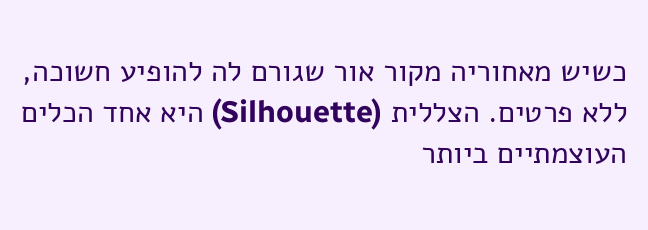כשיש מאחוריה מקור אור שגורם לה להופיע חשוכה, ללא פרטים. הצללית (Silhouette) היא אחד הכלים העוצמתיים ביותר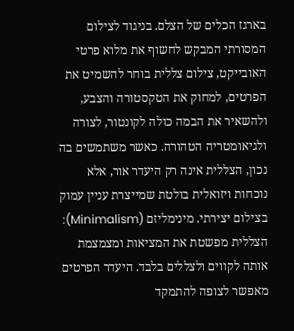בארגז הכלים של הצלם. בניגוד לצילום המסורתי המבקש לחשוף את מלוא פרטי האובייקט, צילום צללית בוחר להשמיט את הפרטים, למחוק את הטקסטורה והצבע, ולהשאיר את הבמה כולה לקונטור, לצורה ולגיאומטריה הטהורה. כאשר משתמשים בה נכון, הצללית אינה רק היעדר אור, אלא נוכחות ויזואלית בולטת שמייצרת עניין עמוק בצילום יצירתי. מינימליזם (Minimalism): הצללית מפשטת את המציאות ומצמצמת אותה לקווים ולצללים בלבד. היעדר הפרטים מאפשר לצופה להתמקד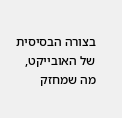בצורה הבסיסית של האובייקט, מה שמחזק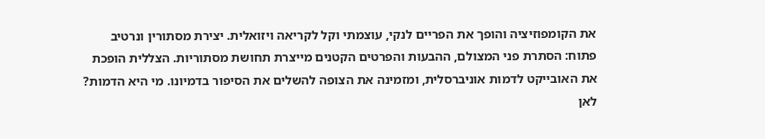את הקומפוזיציה והופך את הפריים לנקי, עוצמתי וקל לקריאה ויזואלית. יצירת מסתורין ונרטיב פתוח: הסתרת פני המצולם, ההבעות והפרטים הקטנים מייצרת תחושת מסתוריות. הצללית הופכת את האובייקט לדמות אוניברסלית, ומזמינה את הצופה להשלים את הסיפור בדמיונו. מי היא הדמות? לאן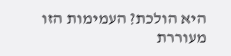היא הולכת? העמימות הזו מעוררת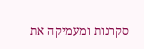סקרנות ומעמיקה את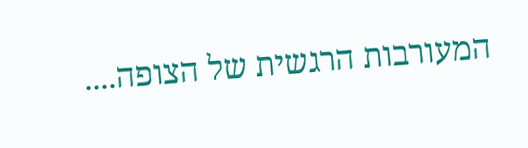המעורבות הרגשית של הצופה....